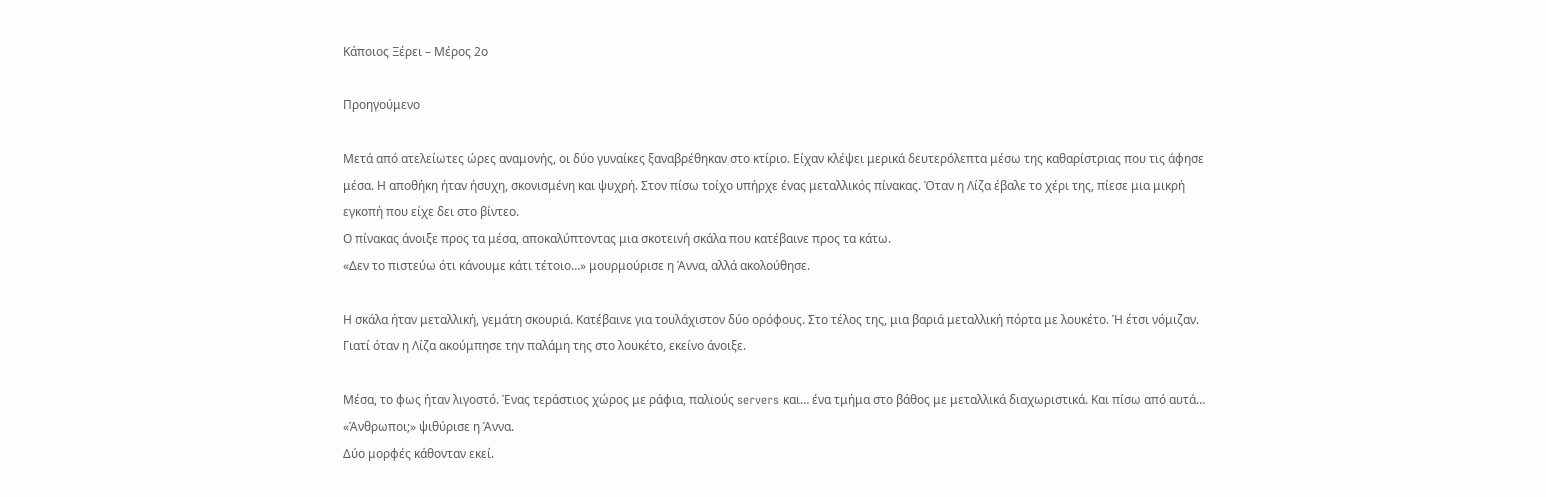Κάποιος Ξέρει – Μέρος 2ο

Προηγούμενο

Μετά από ατελείωτες ώρες αναμονής, οι δύο γυναίκες ξαναβρέθηκαν στο κτίριο. Είχαν κλέψει μερικά δευτερόλεπτα μέσω της καθαρίστριας που τις άφησε μέσα. Η αποθήκη ήταν ήσυχη, σκονισμένη και ψυχρή. Στον πίσω τοίχο υπήρχε ένας μεταλλικός πίνακας. Όταν η Λίζα έβαλε το χέρι της, πίεσε μια μικρή εγκοπή που είχε δει στο βίντεο.
Ο πίνακας άνοιξε προς τα μέσα, αποκαλύπτοντας μια σκοτεινή σκάλα που κατέβαινε προς τα κάτω.
«Δεν το πιστεύω ότι κάνουμε κάτι τέτοιο…» μουρμούρισε η Άννα, αλλά ακολούθησε.

Η σκάλα ήταν μεταλλική, γεμάτη σκουριά. Κατέβαινε για τουλάχιστον δύο ορόφους. Στο τέλος της, μια βαριά μεταλλική πόρτα με λουκέτο. Ή έτσι νόμιζαν. Γιατί όταν η Λίζα ακούμπησε την παλάμη της στο λουκέτο, εκείνο άνοιξε.

Μέσα, το φως ήταν λιγοστό. Ένας τεράστιος χώρος με ράφια, παλιούς servers και… ένα τμήμα στο βάθος με μεταλλικά διαχωριστικά. Και πίσω από αυτά…
«Άνθρωποι;» ψιθύρισε η Άννα.
Δύο μορφές κάθονταν εκεί.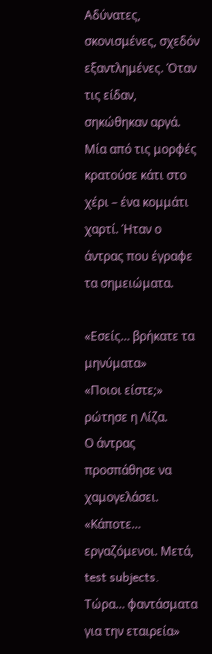Αδύνατες, σκονισμένες, σχεδόν εξαντλημένες. Όταν τις είδαν, σηκώθηκαν αργά. Μία από τις μορφές κρατούσε κάτι στο χέρι – ένα κομμάτι χαρτί. Ήταν ο άντρας που έγραφε τα σημειώματα.

«Εσείς… βρήκατε τα μηνύματα»
«Ποιοι είστε;» ρώτησε η Λίζα.
Ο άντρας προσπάθησε να χαμογελάσει. «Κάποτε… εργαζόμενοι. Μετά, test subjects. Τώρα… φαντάσματα για την εταιρεία»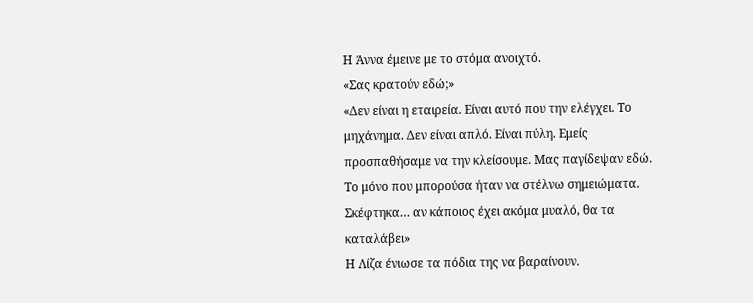Η Άννα έμεινε με το στόμα ανοιχτό.
«Σας κρατούν εδώ;»
«Δεν είναι η εταιρεία. Είναι αυτό που την ελέγχει. Το μηχάνημα. Δεν είναι απλό. Είναι πύλη. Εμείς προσπαθήσαμε να την κλείσουμε. Μας παγίδεψαν εδώ. Το μόνο που μπορούσα ήταν να στέλνω σημειώματα. Σκέφτηκα… αν κάποιος έχει ακόμα μυαλό, θα τα καταλάβει»
Η Λίζα ένιωσε τα πόδια της να βαραίνουν.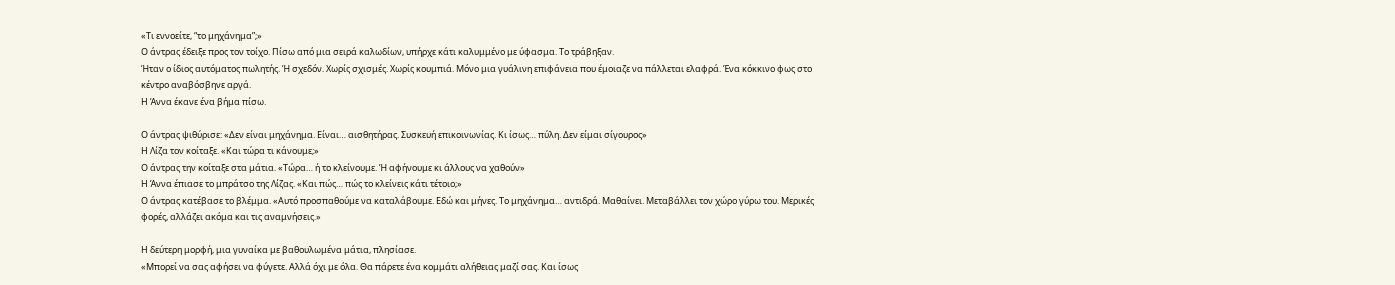«Τι εννοείτε, “το μηχάνημα”;»
Ο άντρας έδειξε προς τον τοίχο. Πίσω από μια σειρά καλωδίων, υπήρχε κάτι καλυμμένο με ύφασμα. Το τράβηξαν.
Ήταν ο ίδιος αυτόματος πωλητής. Ή σχεδόν. Χωρίς σχισμές. Χωρίς κουμπιά. Μόνο μια γυάλινη επιφάνεια που έμοιαζε να πάλλεται ελαφρά. Ένα κόκκινο φως στο κέντρο αναβόσβηνε αργά.
Η Άννα έκανε ένα βήμα πίσω.

Ο άντρας ψιθύρισε: «Δεν είναι μηχάνημα. Είναι… αισθητήρας. Συσκευή επικοινωνίας. Κι ίσως… πύλη. Δεν είμαι σίγουρος»
Η Λίζα τον κοίταξε. «Και τώρα τι κάνουμε;»
Ο άντρας την κοίταξε στα μάτια. «Τώρα… ή το κλείνουμε. Ή αφήνουμε κι άλλους να χαθούν»
Η Άννα έπιασε το μπράτσο της Λίζας. «Και πώς… πώς το κλείνεις κάτι τέτοιο;»
Ο άντρας κατέβασε το βλέμμα. «Αυτό προσπαθούμε να καταλάβουμε. Εδώ και μήνες. Το μηχάνημα… αντιδρά. Μαθαίνει. Μεταβάλλει τον χώρο γύρω του. Μερικές φορές, αλλάζει ακόμα και τις αναμνήσεις.»

Η δεύτερη μορφή, μια γυναίκα με βαθουλωμένα μάτια, πλησίασε.
«Μπορεί να σας αφήσει να φύγετε. Αλλά όχι με όλα. Θα πάρετε ένα κομμάτι αλήθειας μαζί σας. Και ίσως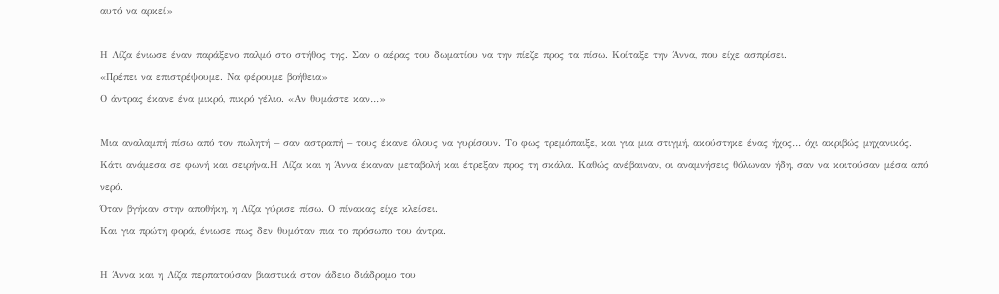αυτό να αρκεί»

Η Λίζα ένιωσε έναν παράξενο παλμό στο στήθος της. Σαν ο αέρας του δωματίου να την πίεζε προς τα πίσω. Κοίταξε την Άννα, που είχε ασπρίσει.
«Πρέπει να επιστρέψουμε. Να φέρουμε βοήθεια»
Ο άντρας έκανε ένα μικρό, πικρό γέλιο. «Αν θυμάστε καν…»

Μια αναλαμπή πίσω από τον πωλητή – σαν αστραπή – τους έκανε όλους να γυρίσουν. Το φως τρεμόπαιξε, και για μια στιγμή, ακούστηκε ένας ήχος… όχι ακριβώς μηχανικός. Κάτι ανάμεσα σε φωνή και σειρήνα.Η Λίζα και η Άννα έκαναν μεταβολή και έτρεξαν προς τη σκάλα. Καθώς ανέβαιναν, οι αναμνήσεις θόλωναν ήδη, σαν να κοιτούσαν μέσα από νερό.
Όταν βγήκαν στην αποθήκη, η Λίζα γύρισε πίσω. Ο πίνακας είχε κλείσει.
Και για πρώτη φορά, ένιωσε πως δεν θυμόταν πια το πρόσωπο του άντρα.

Η Άννα και η Λίζα περπατούσαν βιαστικά στον άδειο διάδρομο του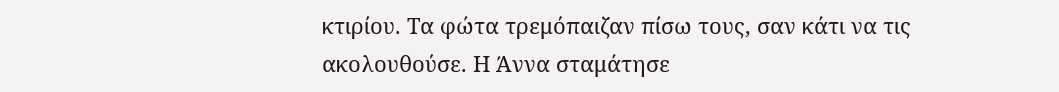κτιρίου. Τα φώτα τρεμόπαιζαν πίσω τους, σαν κάτι να τις ακολουθούσε. Η Άννα σταμάτησε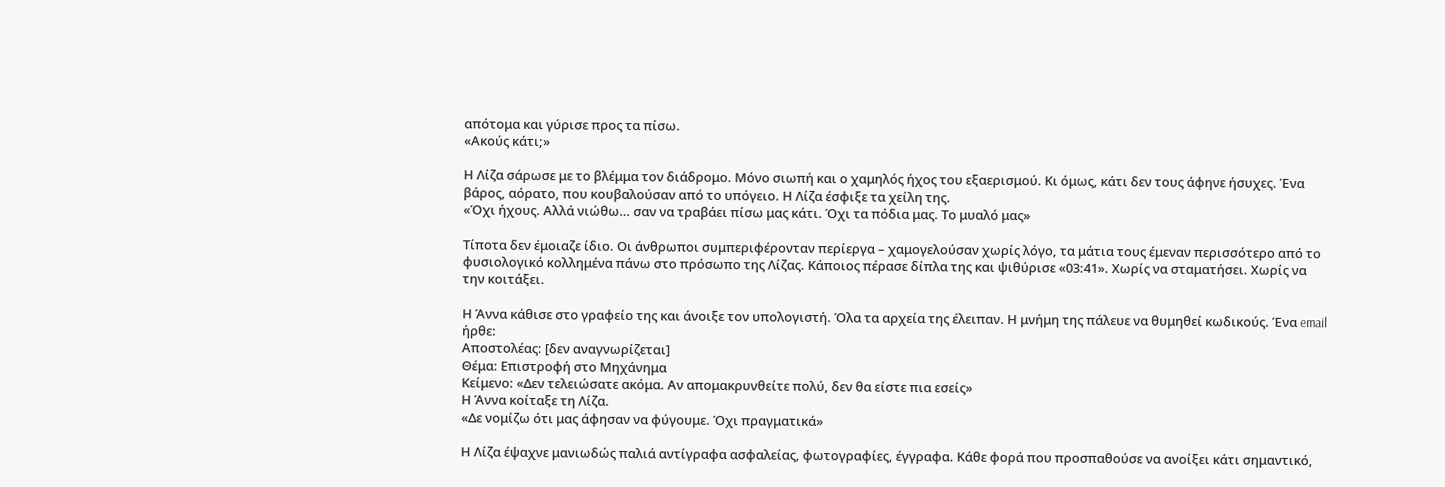απότομα και γύρισε προς τα πίσω.
«Ακούς κάτι;»

Η Λίζα σάρωσε με το βλέμμα τον διάδρομο. Μόνο σιωπή και ο χαμηλός ήχος του εξαερισμού. Κι όμως, κάτι δεν τους άφηνε ήσυχες. Ένα βάρος, αόρατο, που κουβαλούσαν από το υπόγειο. Η Λίζα έσφιξε τα χείλη της.
«Όχι ήχους. Αλλά νιώθω… σαν να τραβάει πίσω μας κάτι. Όχι τα πόδια μας. Το μυαλό μας»

Τίποτα δεν έμοιαζε ίδιο. Οι άνθρωποι συμπεριφέρονταν περίεργα – χαμογελούσαν χωρίς λόγο, τα μάτια τους έμεναν περισσότερο από το φυσιολογικό κολλημένα πάνω στο πρόσωπο της Λίζας. Κάποιος πέρασε δίπλα της και ψιθύρισε «03:41». Χωρίς να σταματήσει. Χωρίς να την κοιτάξει.

Η Άννα κάθισε στο γραφείο της και άνοιξε τον υπολογιστή. Όλα τα αρχεία της έλειπαν. Η μνήμη της πάλευε να θυμηθεί κωδικούς. Ένα email ήρθε:
Αποστολέας: [δεν αναγνωρίζεται]
Θέμα: Επιστροφή στο Μηχάνημα
Κείμενο: «Δεν τελειώσατε ακόμα. Αν απομακρυνθείτε πολύ, δεν θα είστε πια εσείς»
Η Άννα κοίταξε τη Λίζα.
«Δε νομίζω ότι μας άφησαν να φύγουμε. Όχι πραγματικά»

Η Λίζα έψαχνε μανιωδώς παλιά αντίγραφα ασφαλείας, φωτογραφίες, έγγραφα. Κάθε φορά που προσπαθούσε να ανοίξει κάτι σημαντικό,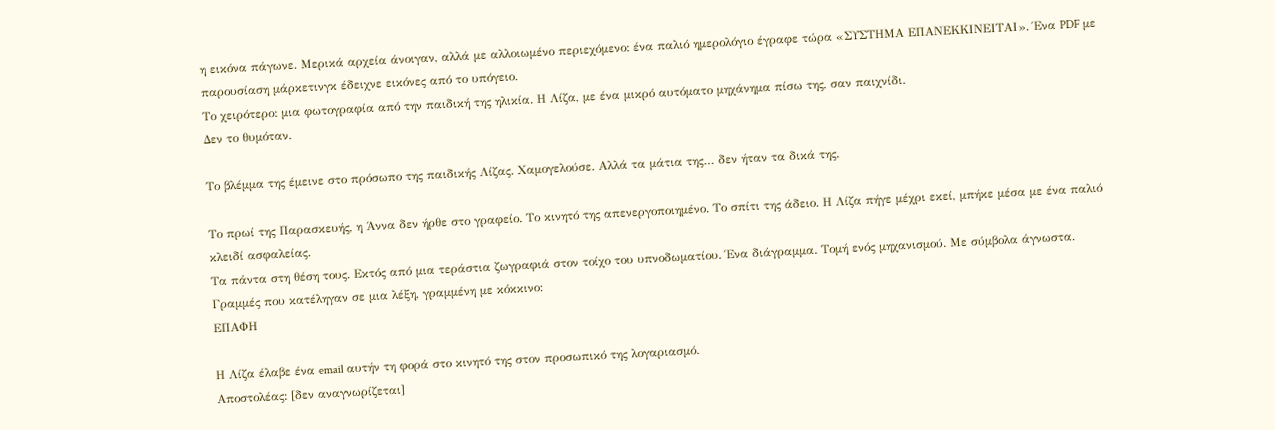η εικόνα πάγωνε. Μερικά αρχεία άνοιγαν, αλλά με αλλοιωμένο περιεχόμενο: ένα παλιό ημερολόγιο έγραφε τώρα «ΣΥΣΤΗΜΑ ΕΠΑΝΕΚΚΙΝΕΙΤΑΙ». Ένα PDF με παρουσίαση μάρκετινγκ έδειχνε εικόνες από το υπόγειο.
Το χειρότερο: μια φωτογραφία από την παιδική της ηλικία. Η Λίζα, με ένα μικρό αυτόματο μηχάνημα πίσω της, σαν παιχνίδι.
Δεν το θυμόταν.

Το βλέμμα της έμεινε στο πρόσωπο της παιδικής Λίζας. Χαμογελούσε. Αλλά τα μάτια της… δεν ήταν τα δικά της.

Το πρωί της Παρασκευής, η Άννα δεν ήρθε στο γραφείο. Το κινητό της απενεργοποιημένο. Το σπίτι της άδειο. Η Λίζα πήγε μέχρι εκεί, μπήκε μέσα με ένα παλιό κλειδί ασφαλείας.
Τα πάντα στη θέση τους. Εκτός από μια τεράστια ζωγραφιά στον τοίχο του υπνοδωματίου. Ένα διάγραμμα. Τομή ενός μηχανισμού. Με σύμβολα άγνωστα. Γραμμές που κατέληγαν σε μια λέξη, γραμμένη με κόκκινο:
ΕΠΑΦΗ

Η Λίζα έλαβε ένα email αυτήν τη φορά στο κινητό της στον προσωπικό της λογαριασμό.
Αποστολέας: [δεν αναγνωρίζεται]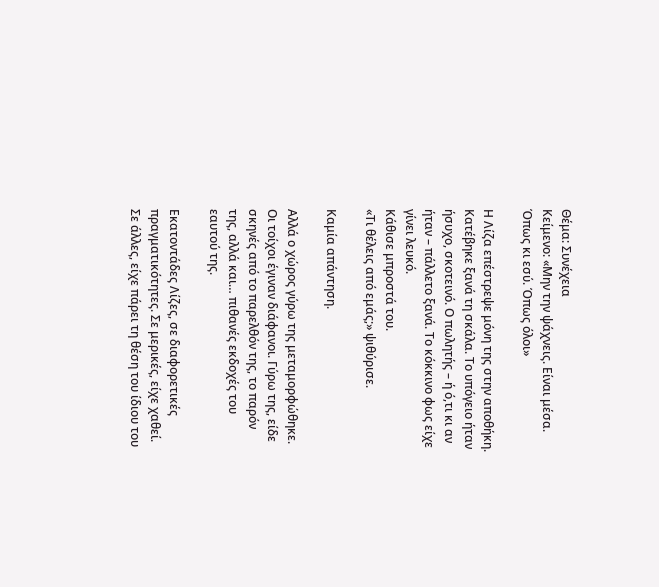Θέμα: Συνέχεια
Κείμενο: «Μην την ψάχνεις. Είναι μέσα. Όπως κι εσύ. Όπως όλοι»

Η Λίζα επέστρεψε μόνη της στην αποθήκη. Κατέβηκε ξανά τη σκάλα. Το υπόγειο ήταν ήσυχο, σκοτεινό. Ο πωλητής – ή ό,τι κι αν ήταν – πάλλετο ξανά. Το κόκκινο φως είχε γίνει λευκό.
Κάθισε μπροστά του.
«Τι θέλεις από εμάς;» ψιθύρισε.

Καμία απάντηση.

Αλλά ο χώρος γύρω της μεταμορφώθηκε. Οι τοίχοι έγιναν διάφανοι. Γύρω της, είδε σκηνές από το παρελθόν της, το παρόν της, αλλά και… πιθανές εκδοχές του εαυτού της.

Εκατοντάδες Λίζες, σε διαφορετικές πραγματικότητες. Σε μερικές, είχε χαθεί. Σε άλλες, είχε πάρει τη θέση του ίδιου του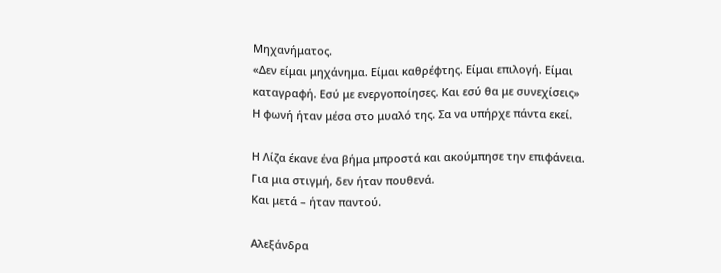Μηχανήματος.
«Δεν είμαι μηχάνημα. Είμαι καθρέφτης. Είμαι επιλογή. Είμαι καταγραφή. Εσύ με ενεργοποίησες. Και εσύ θα με συνεχίσεις»
Η φωνή ήταν μέσα στο μυαλό της. Σα να υπήρχε πάντα εκεί.

Η Λίζα έκανε ένα βήμα μπροστά και ακούμπησε την επιφάνεια.
Για μια στιγμή, δεν ήταν πουθενά.
Και μετά – ήταν παντού.

Αλεξάνδρα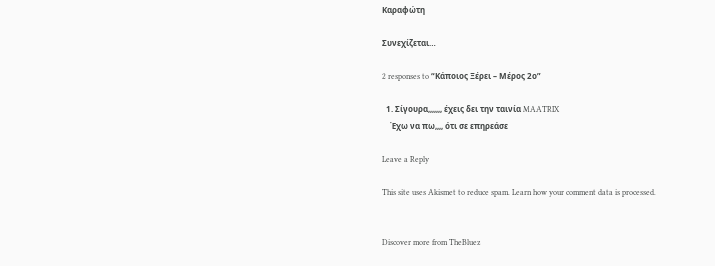Καραφώτη

Συνεχίζεται…

2 responses to “Κάποιος Ξέρει – Μέρος 2ο”

  1. Σίγουρα,,,,,,, έχεις δει την ταινία MAATRIX
    Έχω να πω,,,, ότι σε επηρεάσε

Leave a Reply

This site uses Akismet to reduce spam. Learn how your comment data is processed.


Discover more from TheBluez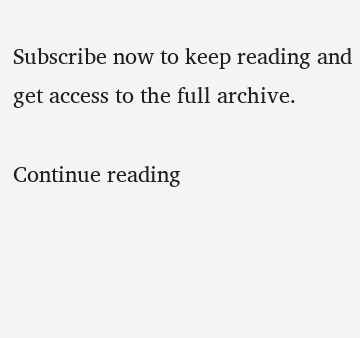Subscribe now to keep reading and get access to the full archive.

Continue reading